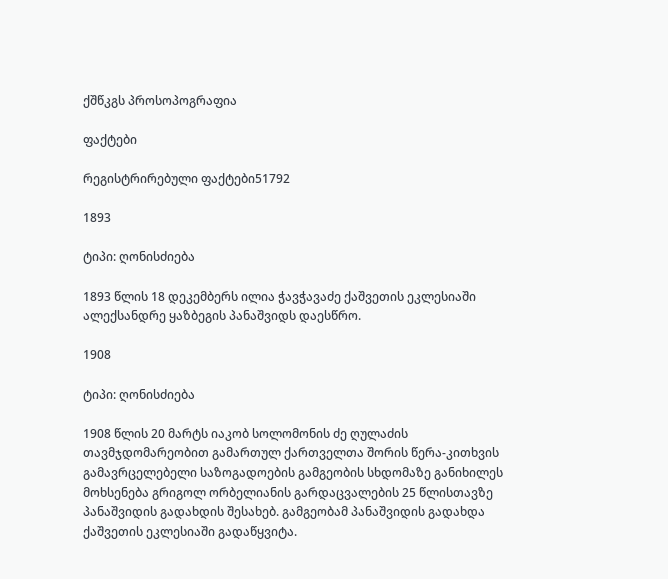ქშწკგს პროსოპოგრაფია

ფაქტები

რეგისტრირებული ფაქტები51792

1893

ტიპი: ღონისძიება

1893 წლის 18 დეკემბერს ილია ჭავჭავაძე ქაშვეთის ეკლესიაში ალექსანდრე ყაზბეგის პანაშვიდს დაესწრო.

1908

ტიპი: ღონისძიება

1908 წლის 20 მარტს იაკობ სოლომონის ძე ღულაძის თავმჯდომარეობით გამართულ ქართველთა შორის წერა-კითხვის გამავრცელებელი საზოგადოების გამგეობის სხდომაზე განიხილეს მოხსენება გრიგოლ ორბელიანის გარდაცვალების 25 წლისთავზე პანაშვიდის გადახდის შესახებ. გამგეობამ პანაშვიდის გადახდა ქაშვეთის ეკლესიაში გადაწყვიტა.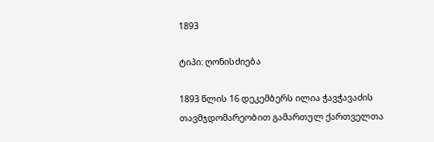1893

ტიპი: ღონისძიება

1893 წლის 16 დეკემბერს ილია ჭავჭავაძის თავმჯდომარეობით გამართულ ქართველთა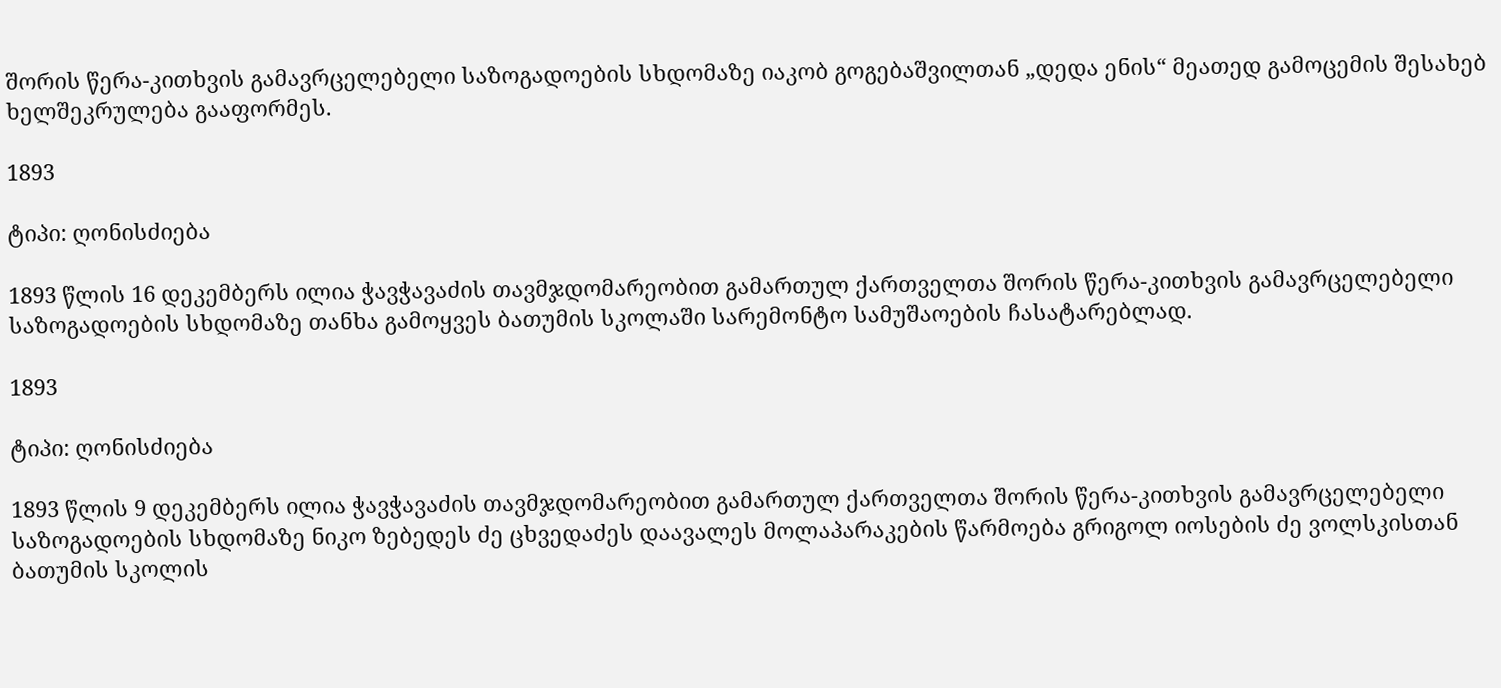შორის წერა-კითხვის გამავრცელებელი საზოგადოების სხდომაზე იაკობ გოგებაშვილთან „დედა ენის“ მეათედ გამოცემის შესახებ ხელშეკრულება გააფორმეს.

1893

ტიპი: ღონისძიება

1893 წლის 16 დეკემბერს ილია ჭავჭავაძის თავმჯდომარეობით გამართულ ქართველთა შორის წერა-კითხვის გამავრცელებელი საზოგადოების სხდომაზე თანხა გამოყვეს ბათუმის სკოლაში სარემონტო სამუშაოების ჩასატარებლად.

1893

ტიპი: ღონისძიება

1893 წლის 9 დეკემბერს ილია ჭავჭავაძის თავმჯდომარეობით გამართულ ქართველთა შორის წერა-კითხვის გამავრცელებელი საზოგადოების სხდომაზე ნიკო ზებედეს ძე ცხვედაძეს დაავალეს მოლაპარაკების წარმოება გრიგოლ იოსების ძე ვოლსკისთან ბათუმის სკოლის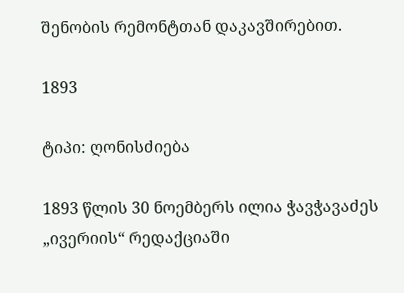შენობის რემონტთან დაკავშირებით.

1893

ტიპი: ღონისძიება

1893 წლის 30 ნოემბერს ილია ჭავჭავაძეს „ივერიის“ რედაქციაში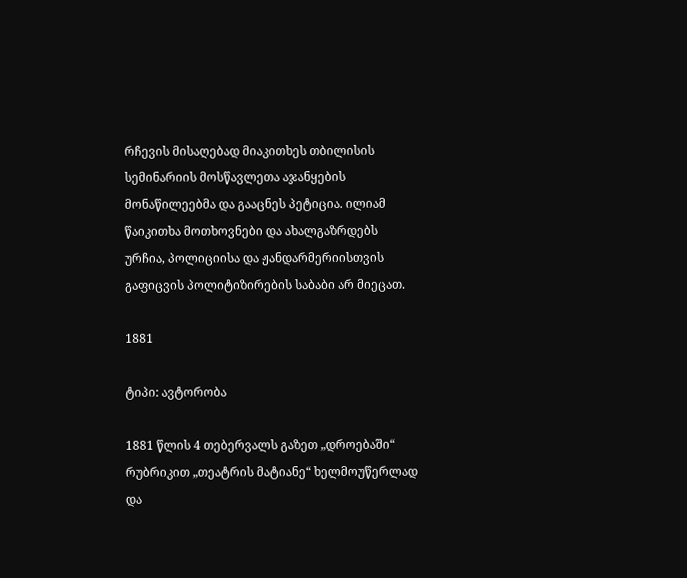რჩევის მისაღებად მიაკითხეს თბილისის სემინარიის მოსწავლეთა აჯანყების მონაწილეებმა და გააცნეს პეტიცია. ილიამ წაიკითხა მოთხოვნები და ახალგაზრდებს ურჩია, პოლიციისა და ჟანდარმერიისთვის გაფიცვის პოლიტიზირების საბაბი არ მიეცათ.

1881

ტიპი: ავტორობა

1881 წლის 4 თებერვალს გაზეთ „დროებაში“ რუბრიკით „თეატრის მატიანე“ ხელმოუწერლად და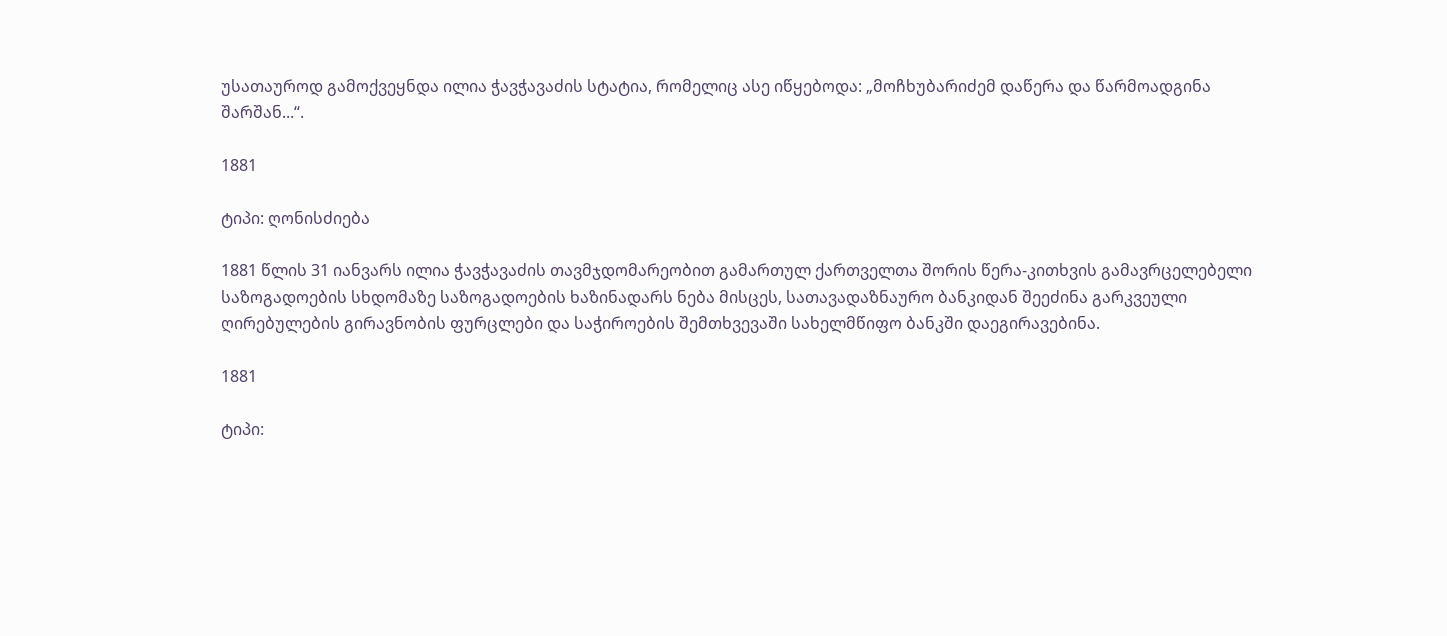უსათაუროდ გამოქვეყნდა ილია ჭავჭავაძის სტატია, რომელიც ასე იწყებოდა: „მოჩხუბარიძემ დაწერა და წარმოადგინა შარშან...“.

1881

ტიპი: ღონისძიება

1881 წლის 31 იანვარს ილია ჭავჭავაძის თავმჯდომარეობით გამართულ ქართველთა შორის წერა-კითხვის გამავრცელებელი საზოგადოების სხდომაზე საზოგადოების ხაზინადარს ნება მისცეს, სათავადაზნაურო ბანკიდან შეეძინა გარკვეული ღირებულების გირავნობის ფურცლები და საჭიროების შემთხვევაში სახელმწიფო ბანკში დაეგირავებინა.

1881

ტიპი: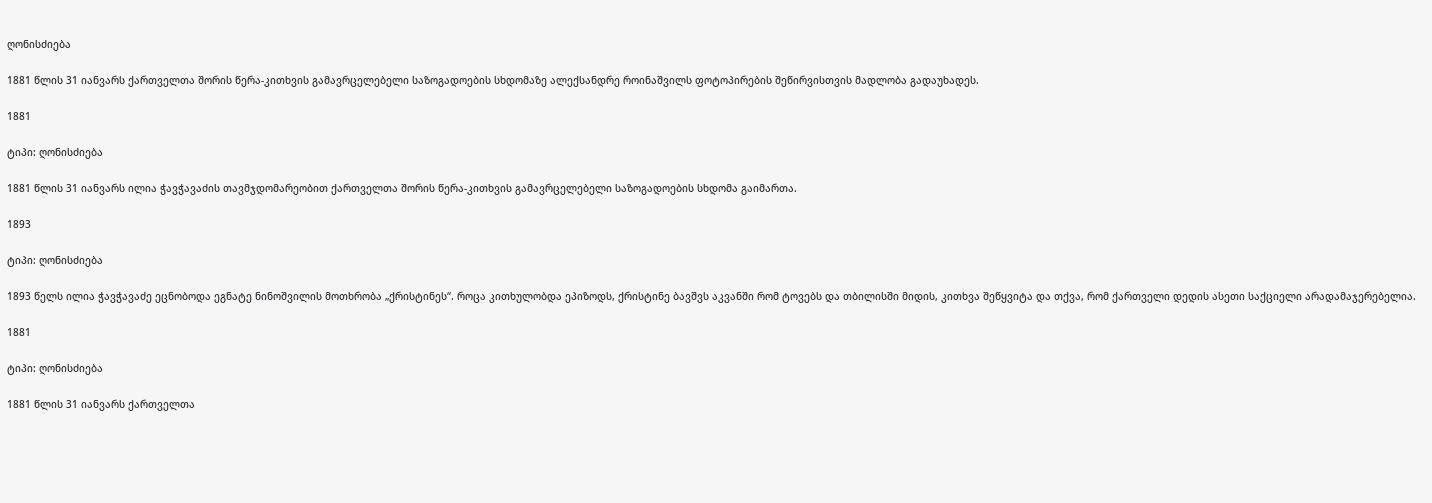ღონისძიება

1881 წლის 31 იანვარს ქართველთა შორის წერა-კითხვის გამავრცელებელი საზოგადოების სხდომაზე ალექსანდრე როინაშვილს ფოტოპირების შეწირვისთვის მადლობა გადაუხადეს.

1881

ტიპი: ღონისძიება

1881 წლის 31 იანვარს ილია ჭავჭავაძის თავმჯდომარეობით ქართველთა შორის წერა-კითხვის გამავრცელებელი საზოგადოების სხდომა გაიმართა.

1893

ტიპი: ღონისძიება

1893 წელს ილია ჭავჭავაძე ეცნობოდა ეგნატე ნინოშვილის მოთხრობა „ქრისტინეს“. როცა კითხულობდა ეპიზოდს, ქრისტინე ბავშვს აკვანში რომ ტოვებს და თბილისში მიდის, კითხვა შეწყვიტა და თქვა, რომ ქართველი დედის ასეთი საქციელი არადამაჯერებელია.

1881

ტიპი: ღონისძიება

1881 წლის 31 იანვარს ქართველთა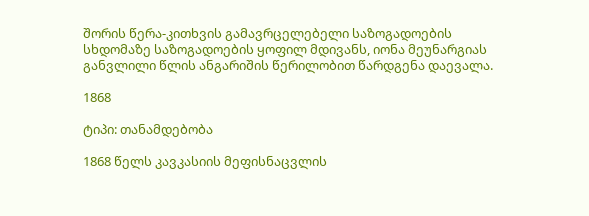შორის წერა-კითხვის გამავრცელებელი საზოგადოების სხდომაზე საზოგადოების ყოფილ მდივანს, იონა მეუნარგიას განვლილი წლის ანგარიშის წერილობით წარდგენა დაევალა.

1868

ტიპი: თანამდებობა

1868 წელს კავკასიის მეფისნაცვლის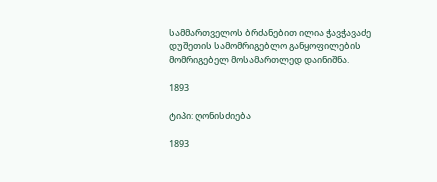სამმართველოს ბრძანებით ილია ჭავჭავაძე დუშეთის სამომრიგებლო განყოფილების მომრიგებელ მოსამართლედ დაინიშნა.

1893

ტიპი: ღონისძიება

1893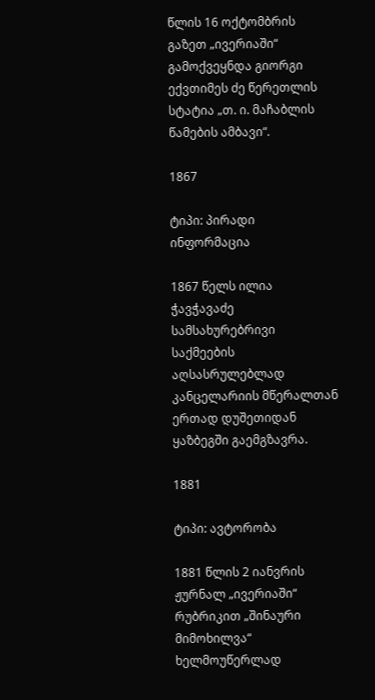წლის 16 ოქტომბრის გაზეთ „ივერიაში“ გამოქვეყნდა გიორგი ექვთიმეს ძე წერეთლის სტატია „თ. ი. მაჩაბლის წამების ამბავი“.

1867

ტიპი: პირადი ინფორმაცია

1867 წელს ილია ჭავჭავაძე სამსახურებრივი საქმეების აღსასრულებლად კანცელარიის მწერალთან ერთად დუშეთიდან ყაზბეგში გაემგზავრა.

1881

ტიპი: ავტორობა

1881 წლის 2 იანვრის ჟურნალ „ივერიაში“ რუბრიკით „შინაური მიმოხილვა“ ხელმოუწერლად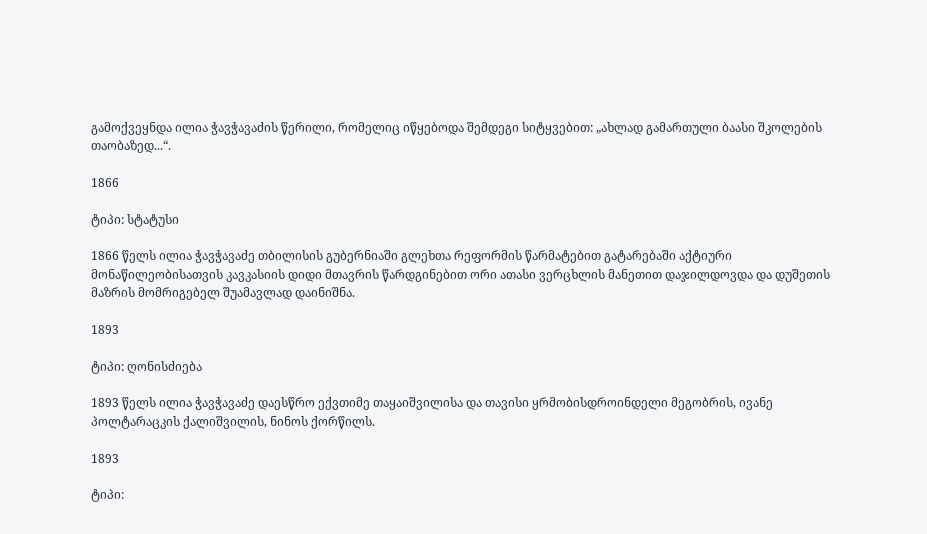გამოქვეყნდა ილია ჭავჭავაძის წერილი, რომელიც იწყებოდა შემდეგი სიტყვებით: „ახლად გამართული ბაასი შკოლების თაობაზედ...“.

1866

ტიპი: სტატუსი

1866 წელს ილია ჭავჭავაძე თბილისის გუბერნიაში გლეხთა რეფორმის წარმატებით გატარებაში აქტიური მონაწილეობისათვის კავკასიის დიდი მთავრის წარდგინებით ორი ათასი ვერცხლის მანეთით დაჯილდოვდა და დუშეთის მაზრის მომრიგებელ შუამავლად დაინიშნა.

1893

ტიპი: ღონისძიება

1893 წელს ილია ჭავჭავაძე დაესწრო ექვთიმე თაყაიშვილისა და თავისი ყრმობისდროინდელი მეგობრის, ივანე პოლტარაცკის ქალიშვილის, ნინოს ქორწილს.

1893

ტიპი: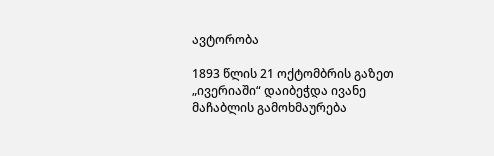ავტორობა

1893 წლის 21 ოქტომბრის გაზეთ „ივერიაში“ დაიბეჭდა ივანე მაჩაბლის გამოხმაურება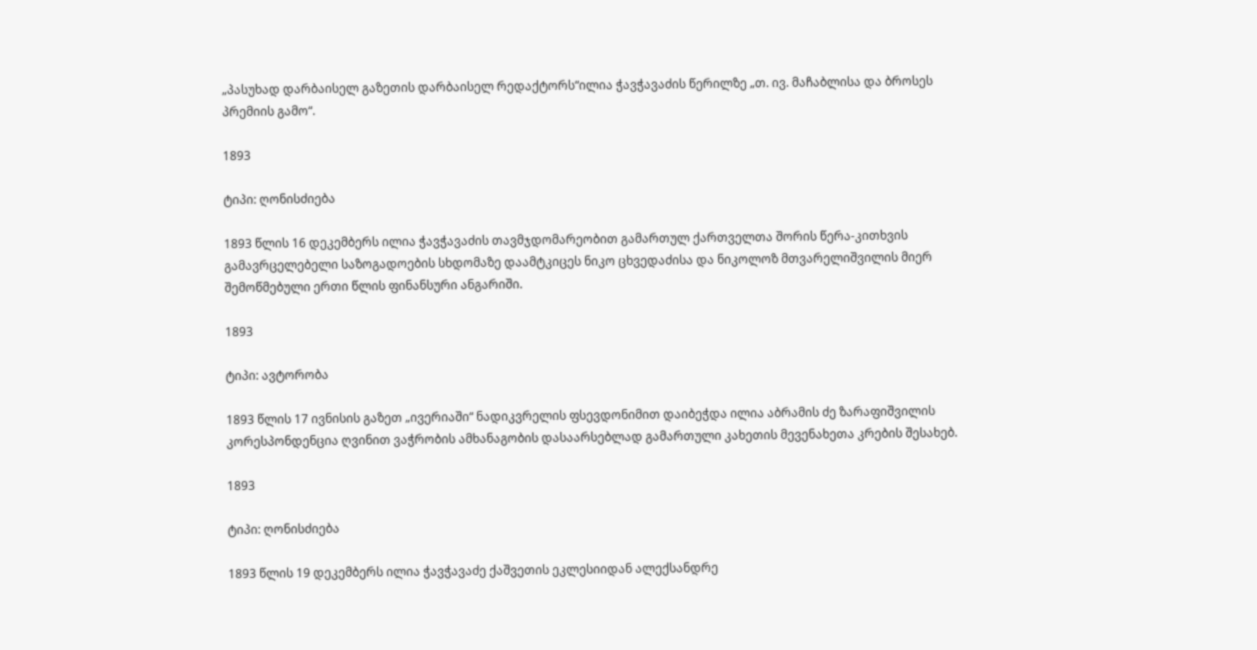„პასუხად დარბაისელ გაზეთის დარბაისელ რედაქტორს“ილია ჭავჭავაძის წერილზე „თ. ივ. მაჩაბლისა და ბროსეს პრემიის გამო“.

1893

ტიპი: ღონისძიება

1893 წლის 16 დეკემბერს ილია ჭავჭავაძის თავმჯდომარეობით გამართულ ქართველთა შორის წერა-კითხვის გამავრცელებელი საზოგადოების სხდომაზე დაამტკიცეს ნიკო ცხვედაძისა და ნიკოლოზ მთვარელიშვილის მიერ შემოწმებული ერთი წლის ფინანსური ანგარიში.

1893

ტიპი: ავტორობა

1893 წლის 17 ივნისის გაზეთ „ივერიაში“ ნადიკვრელის ფსევდონიმით დაიბეჭდა ილია აბრამის ძე ზარაფიშვილის კორესპონდენცია ღვინით ვაჭრობის ამხანაგობის დასაარსებლად გამართული კახეთის მევენახეთა კრების შესახებ.

1893

ტიპი: ღონისძიება

1893 წლის 19 დეკემბერს ილია ჭავჭავაძე ქაშვეთის ეკლესიიდან ალექსანდრე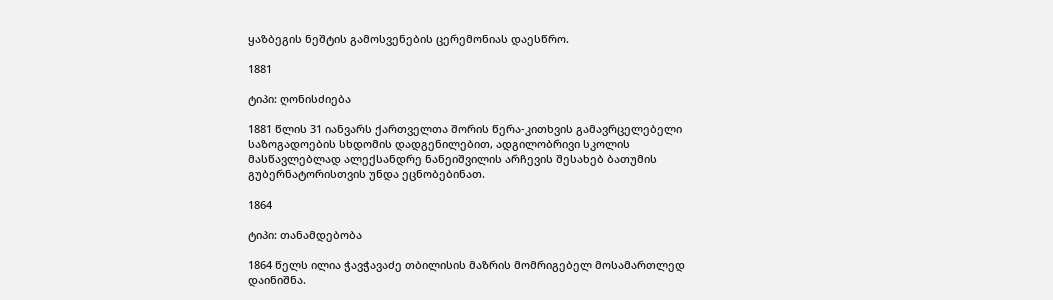ყაზბეგის ნეშტის გამოსვენების ცერემონიას დაესწრო.

1881

ტიპი: ღონისძიება

1881 წლის 31 იანვარს ქართველთა შორის წერა-კითხვის გამავრცელებელი საზოგადოების სხდომის დადგენილებით, ადგილობრივი სკოლის მასწავლებლად ალექსანდრე ნანეიშვილის არჩევის შესახებ ბათუმის გუბერნატორისთვის უნდა ეცნობებინათ.

1864

ტიპი: თანამდებობა

1864 წელს ილია ჭავჭავაძე თბილისის მაზრის მომრიგებელ მოსამართლედ დაინიშნა.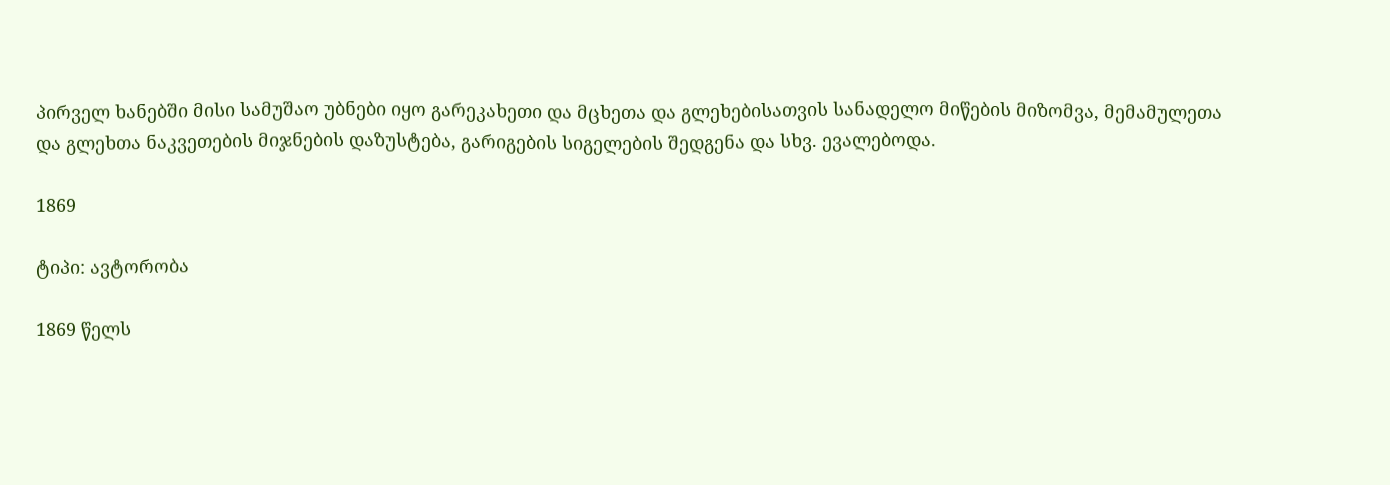პირველ ხანებში მისი სამუშაო უბნები იყო გარეკახეთი და მცხეთა და გლეხებისათვის სანადელო მიწების მიზომვა, მემამულეთა და გლეხთა ნაკვეთების მიჯნების დაზუსტება, გარიგების სიგელების შედგენა და სხვ. ევალებოდა.

1869

ტიპი: ავტორობა

1869 წელს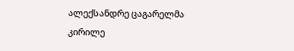ალექსანდრე ცაგარელმა კირილე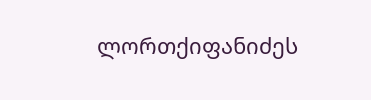ლორთქიფანიძეს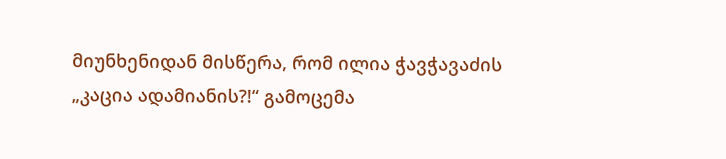მიუნხენიდან მისწერა, რომ ილია ჭავჭავაძის „კაცია ადამიანის?!“ გამოცემა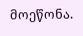მოეწონა.